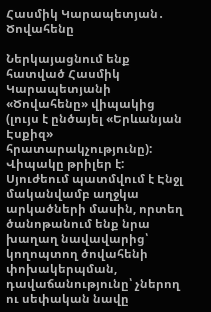Հասմիկ Կարապետյան․ Ծովահենը

Ներկայացնում ենք հատված Հասմիկ Կարապետյանի «Ծովահենը» վիպակից (լույս է ընծայել «Երևանյան Էսքիզ» հրատարակչությունը): Վիպակը թրիլեր է: Սյուժեում պատմվում է Էնջլ մականվամբ աղջկա արկածների մասին, որտեղ ծանոթանում ենք նրա խաղաղ նավավարից՝ կողոպտող ծովահենի փոխակերպման, դավաճանությունը՝ չներող ու սեփական նավը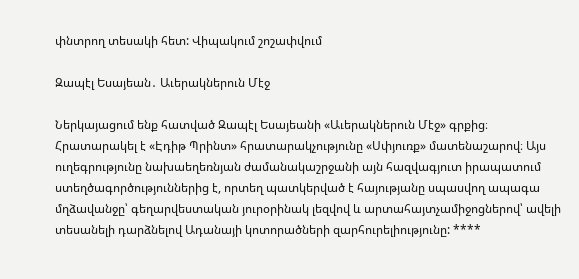փնտրող տեսակի հետ: Վիպակում շոշափվում

Զապէլ Եսայեան․ Աւերակներուն Մէջ

Ներկայացում ենք հատված Զապէլ Եսայեանի «Աւերակներուն Մէջ» գրքից։ Հրատարակել է «Էդիթ Պրինտ» հրատարակչությունը «Սփյուռք» մատենաշարով։ Այս ուղեգրությունը նախաեղեռնյան ժամանակաշրջանի այն հազվագյուտ իրապատում ստեղծագործություններից է, որտեղ պատկերված է հայությանը սպասվող ապագա մղձավանջը՝ գեղարվեստական յուրօրինակ լեզվով և արտահայտչամիջոցներով՝ ավելի տեսանելի դարձնելով Ադանայի կոտորածների զարհուրելիությունը: ****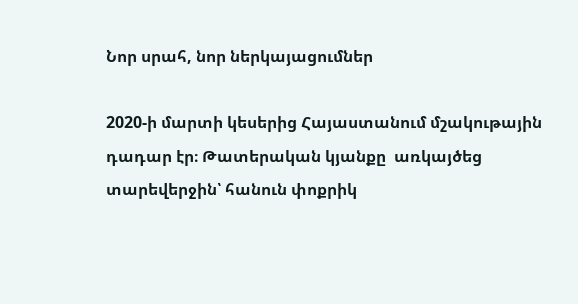Նոր սրահ, նոր ներկայացումներ

2020-ի մարտի կեսերից Հայաստանում մշակութային դադար էր։ Թատերական կյանքը  առկայծեց տարեվերջին՝ հանուն փոքրիկ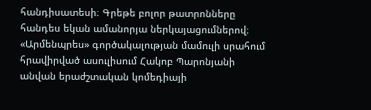հանդիսատեսի։ Գրեթե բոլոր թատրոնները հանդես եկան ամանորյա ներկայացումներով։  «Արմենպրես» գործակալության մամուլի սրահում հրավիրված ասուլիսում Հակոբ Պարոնյանի անվան երաժշտական կոմեդիայի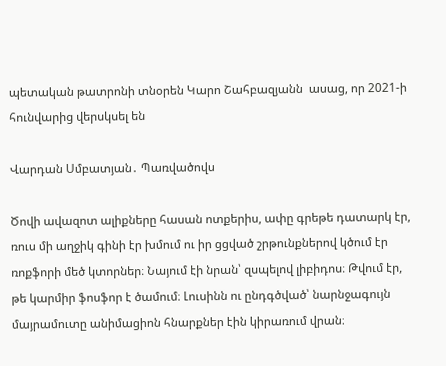պետական թատրոնի տնօրեն Կարո Շահբազյանն  ասաց, որ 2021-ի հունվարից վերսկսել են

Վարդան Սմբատյան․ Պառվածովս

Ծովի ավազոտ ալիքները հասան ոտքերիս, ափը գրեթե դատարկ էր, ռուս մի աղջիկ գինի էր խմում ու իր ցցված շրթունքներով կծում էր ռոքֆորի մեծ կտորներ։ Նայում էի նրան՝ զսպելով լիբիդոս։ Թվում էր, թե կարմիր ֆոսֆոր է ծամում։ Լուսինն ու ընդգծված՝ նարնջագույն մայրամուտը անիմացիոն հնարքներ էին կիրառում վրան։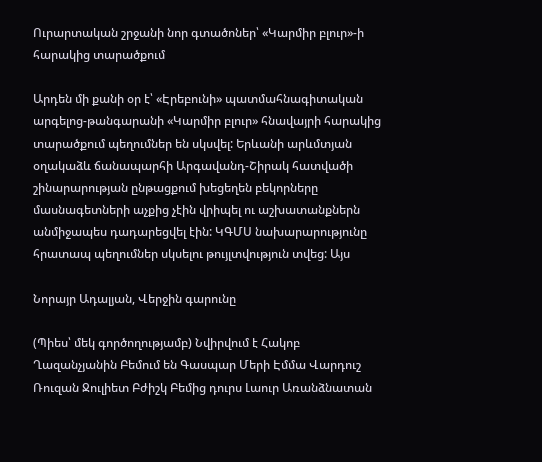Ուրարտական շրջանի նոր գտածոներ՝ «Կարմիր բլուր»-ի հարակից տարածքում

Արդեն մի քանի օր է՝ «Էրեբունի» պատմահնագիտական արգելոց-թանգարանի «Կարմիր բլուր» հնավայրի հարակից տարածքում պեղումներ են սկսվել: Երևանի արևմտյան օղակաձև ճանապարհի Արգավանդ-Շիրակ հատվածի շինարարության ընթացքում խեցեղեն բեկորները մասնագետների աչքից չէին վրիպել ու աշխատանքներն անմիջապես դադարեցվել էին: ԿԳՄՍ նախարարությունը հրատապ պեղումներ սկսելու թույլտվություն տվեց: Այս

Նորայր Ադալյան, Վերջին գարունը

(Պիես՝ մեկ գործողությամբ) Նվիրվում է Հակոբ Ղազանչյանին Բեմում են Գասպար Մերի Էմմա Վարդուշ Ռուզան Ջուլիետ Բժիշկ Բեմից դուրս Լաուր Առանձնատան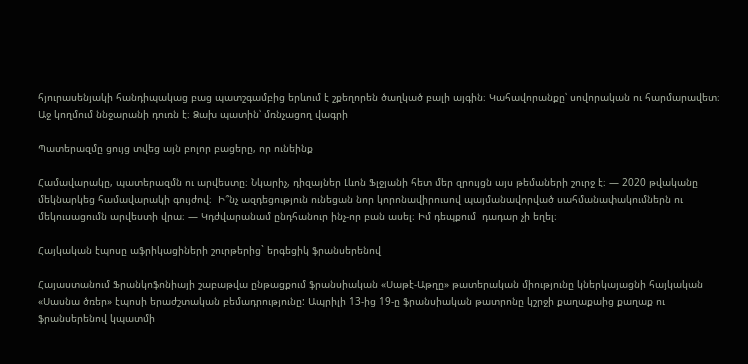հյուրասենյակի հանդիպակաց բաց պատշգամբից երևում է շքեղորեն ծաղկած բալի այգին։ Կահավորանքը՝ սովորական ու հարմարավետ։ Աջ կողմում ննջարանի դուռն է։ Ձախ պատին՝ մռնչացող վագրի

Պատերազմը ցույց տվեց այն բոլոր բացերը, որ ունեինք

Համավարակը, պատերազմն ու արվեստը։ Նկարիչ, դիզայներ Լևոն Ֆլջյանի հետ մեր զրույցն այս թեմաների շուրջ է։ — 2020 թվականը  մեկնարկեց համավարակի գույժով։  Ի՞նչ ազդեցություն ունեցան նոր կորոնավիրուսով պայմանավորված սահմանափակումներն ու մեկուսացումն արվեստի վրա։ — Կդժվարանամ ընդհանուր ինչ-որ բան ասել։ Իմ դեպքում  դադար չի եղել։

Հայկական էպոսը աֆրիկացիների շուրթերից` երգեցիկ ֆրանսերենով

Հայաստանում Ֆրանկոֆոնիայի շաբաթվա ընթացքում ֆրանսիական «Սաթէ-Աթղը» թատերական միությունը կներկայացնի հայկական «Սասնա ծռեր» էպոսի երաժշտական բեմադրությունը: Ապրիլի 13-ից 19-ը ֆրանսիական թատրոնը կշրջի քաղաքաից քաղաք ու ֆրանսերենով կպատմի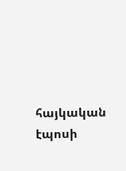հայկական էպոսի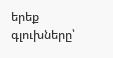երեք գլուխները՝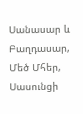Սանասար և Բաղդասար, Մեծ Մհեր, Սասունցի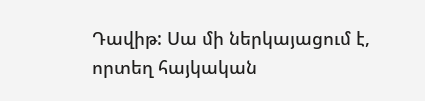Դավիթ: Սա մի ներկայացում է, որտեղ հայկական